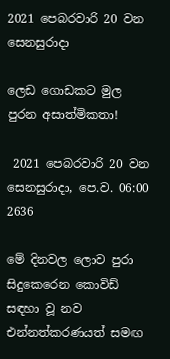2021 පෙබරවාරි 20 වන සෙනසුරාදා

ලෙඩ ගොඩකට මුල පුරන අසාත්මිකතා!

 2021 පෙබරවාරි 20 වන සෙනසුරාදා, පෙ.ව. 06:00 2636

මේ දිනවල ලොව පුරා සිදුකෙරෙන කොවිඩ් සඳහා වූ නව එන්නත්කරණයත් සමඟ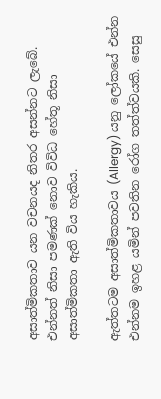අසාත්මිකතාව යන වචනයද නිතර අසන්නට ලැබේ. එන්නත් නිසා පමණක් නොව විවිධ හේතූ නිසා අසාත්මිකතා ඇති විය හැකිය.

ඇත්තටම අසාත්මිකතාවය (Allergy) යනු ලෝකයේ එන්න එන්නම ඉහළ යමින් පවතින රෝග තත්ත්වයකි. සෙසු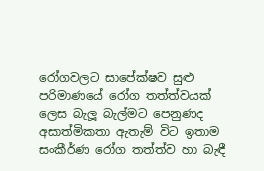රෝගවලට සාපේක්‌ෂව සුළු පරිමාණයේ රෝග තත්ත්වයක්‌ ලෙස බැලූ බැල්මට පෙනුණද අසාත්මිකතා ඇතැම් විට ඉතාම සංකීර්ණ රෝග තත්ත්ව හා බැඳී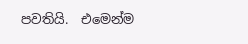පවතියි.  එමෙන්ම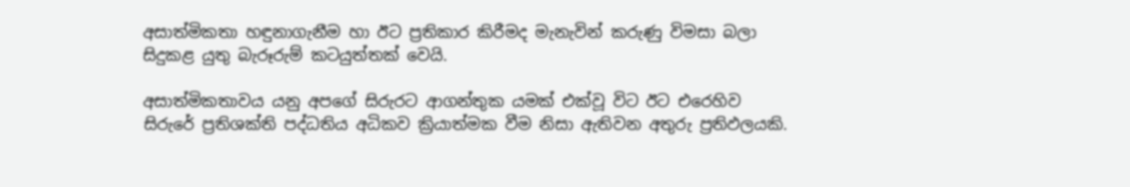අසාත්මිකතා හඳුනාගැනීම හා ඊට ප්‍රතිකාර කිරීමද මැනැවින් කරුණු විමසා බලා සිදුකළ යුතු බැරූරුම් කටයුත්තක්‌ වෙයි.

අසාත්මිකතාවය යනු අපගේ සිරුරට ආගන්තුක යමක්‌ එක්‌වූ විට ඊට එරෙහිව සිරුරේ ප්‍රතිශක්‌ති පද්ධතිය අධිකව ක්‍රියාත්මක වීම නිසා ඇතිවන අතුරු ප්‍රතිඵලයකි.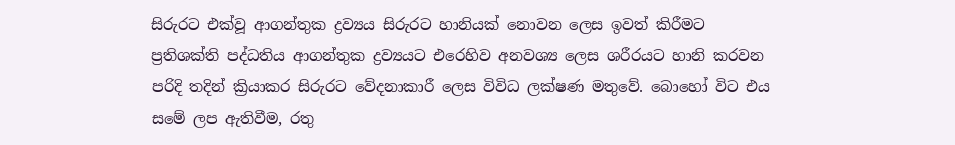සිරුරට එක්‌වූ ආගන්තුක ද්‍රව්‍යය සිරුරට හානියක්‌ නොවන ලෙස ඉවත් කිරීමට ප්‍රතිශක්‌ති පද්ධතිය ආගන්තුක ද්‍රව්‍යයට එරෙහිව අනවශ්‍ය ලෙස ශරීරයට හානි කරවන පරිදි තදින් ක්‍රියාකර සිරුරට වේදනාකාරී ලෙස විවිධ ලක්ෂණ මතුවේ. බොහෝ විට එය සමේ ලප ඇතිවීම, රතු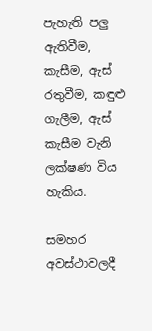පැහැති පලු ඇතිවීම, කැසීම, ඇස්‌ රතුවීම, කඳුළු ගැලීම, ඇස්‌ කැසීම වැනි ලක්‌ෂණ විය හැකිය.

සමහර අවස්ථාවලදී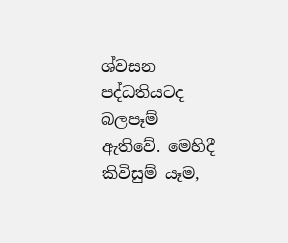ශ්වසන පද්ධතියටද බලපෑම් ඇතිවේ. මෙහිදී කිවිසුම් යෑම,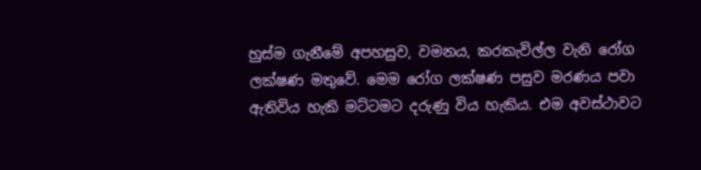හුස්‌ම ගැනීමේ අපහසුව‍, වමනය, කරකැවිල්ල වැනි රෝග ලක්‌ෂණ මතුවේ. මෙම රෝග ලක්‌ෂණ පසුව මරණය පවා ඇතිවිය හැකි මට්‌ටමට දරුණු විය හැකිය. එම අවස්ථාවට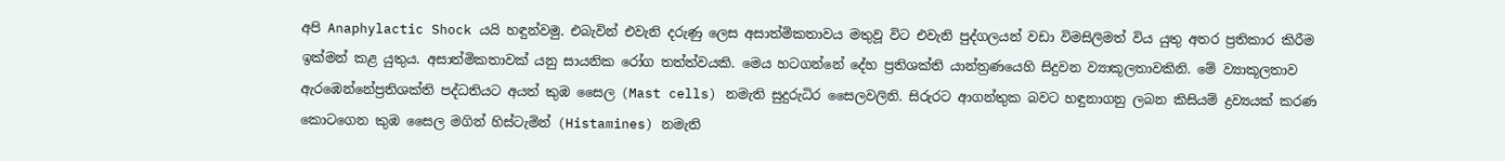අපි Anaphylactic Shock යයි හඳුන්වමු. එබැවින් එවැනි දරුණු ලෙස අසාත්මිකතාවය මතුවූ විට එවැනි පුද්ගලයන් වඩා විමසිලිමත් විය යුතු අතර ප්‍රතිකාර කිරීම ඉක්මන් කළ යුතුය. අසාත්මිකතාවක්‌ යනු සායනික රෝග තත්ත්වයකි. මෙය හටගන්නේ දේහ ප්‍රතිශක්‌ති යාන්ත්‍රණයෙහි සිදුවන ව්‍යාකූලතාවකිනි. මේ ව්‍යාකූලතාව ඇරඹෙන්නේප්‍රතිශක්‌ති පද්ධතියට අයත් කුඹ සෛල (Mast cells) නමැති සුදුරුධිර සෛලවලිනි. සිරුරට ආගන්තුක බවට හඳුනාගනු ලබන කිසියම් ද්‍රව්‍යයක්‌ කරණ කොටගෙන කුඹ සෛල මගින් හිස්‌ටැමින් (Histamines) නමැති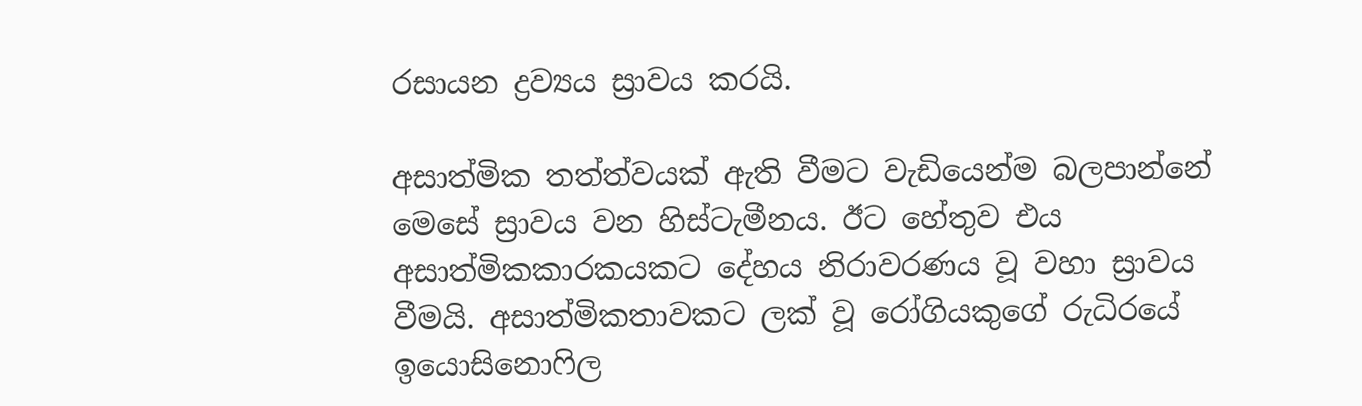රසායන ද්‍රව්‍යය ස්‍රාවය කරයි.

අසාත්මික තත්ත්වයක්‌ ඇති වීමට වැඩියෙන්ම බලපාන්නේ මෙසේ ස්‍රාවය වන හිස්‌ටැමීනය. ඊට හේතුව එය අසාත්මිකකාරකයකට දේහය නිරාවරණය වූ වහා ස්‍රාවය වීමයි. අසාත්මිකතාවකට ලක්‌ වූ රෝගියකුගේ රුධිරයේ ඉයොසිනොෆිල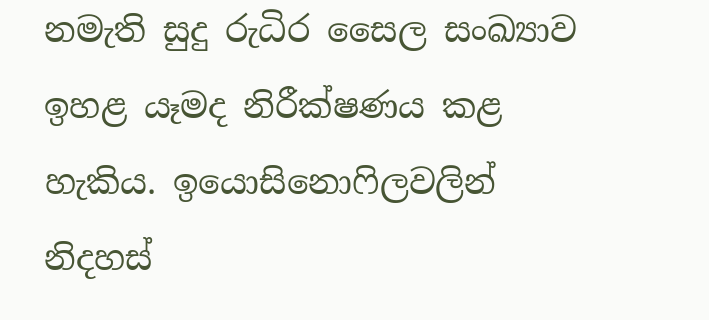නමැති සුදු රුධිර සෛල සංඛ්‍යාව ඉහළ යෑමද නිරීක්‌ෂණය කළ හැකිය. ඉයොසිනොෆිලවලින් නිදහස්‌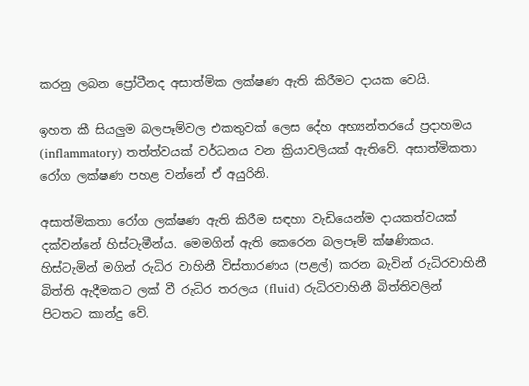කරනු ලබන ප්‍රෝටීනද අසාත්මික ලක්‌ෂණ ඇති කිරීමට දායක වෙයි.

ඉහත කී සියලුම බලපෑම්වල එකතුවක්‌ ලෙස දේහ අභ්‍යන්තරයේ ප්‍රදාහමය (inflammatory) තත්ත්වයක්‌ වර්ධනය වන ක්‍රියාවලියක්‌ ඇතිවේ. අසාත්මිකතා රෝග ලක්‌ෂණ පහළ වන්නේ ඒ අයුරිනි.

අසාත්මිකතා රෝග ලක්‌ෂණ ඇති කිරීම සඳහා වැඩියෙන්ම දායකත්වයක්‌ දක්‌වන්නේ හිස්‌ටැමීන්ය. මෙමගින් ඇති කෙරෙන බලපෑම් ක්‌ෂණිකය. හිස්‌ටැමින් මගින් රුධිර වාහිනී විස්‌තාරණය (පළල්) කරන බැවින් රුධිරවාහිනී බිත්ති ඇදීමකට ලක්‌ වී රුධිර තරලය (fluid) රුධිරවාහිනී බිත්තිවලින් පිටතට කාන්දු වේ.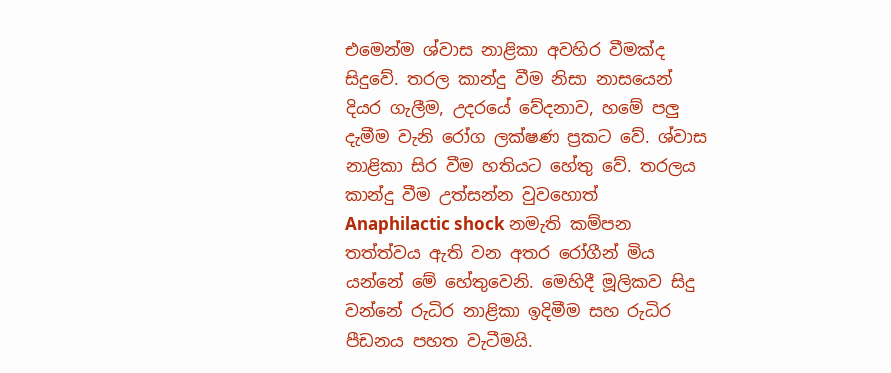එමෙන්ම ශ්වාස නාළිකා අවහිර වීමක්‌ද සිදුවේ. තරල කාන්දු වීම නිසා නාසයෙන් දියර ගැලීම, උදරයේ වේදනාව, හමේ පලු දැමීම වැනි රෝග ලක්‌ෂණ ප්‍රකට වේ. ශ්වාස නාළිකා සිර වීම හතියට හේතු වේ. තරලය කාන්දු වීම උත්සන්න වුවහොත් Anaphilactic shock නමැති කම්පන තත්ත්වය ඇති වන අතර රෝගීන් මිය යන්නේ මේ හේතුවෙනි. මෙහිදී මූලිකව සිදු වන්නේ රුධිර නාළිකා ඉදිමීම සහ රුධිර පීඩනය පහත වැටීමයි.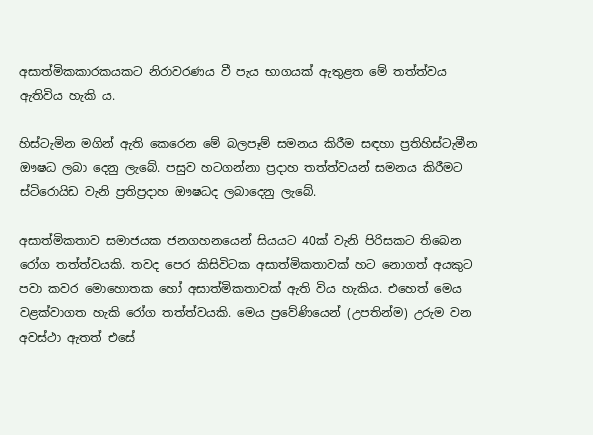අසාත්මිකකාරකයකට නිරාවරණය වී පැය භාගයක්‌ ඇතුළත මේ තත්ත්වය ඇතිවිය හැකි ය.

හිස්‌ටැමින මගින් ඇති කෙරෙන මේ බලපෑම් සමනය කිරීම සඳහා ප්‍රතිහිස්‌ටැමීන ඖෂධ ලබා දෙනු ලැබේ. පසුව හටගන්නා ප්‍රදාහ තත්ත්වයන් සමනය කිරීමට ස්‌ටිරොයිඩ වැනි ප්‍රතිප්‍රදාහ ඖෂධද ලබාදෙනු ලැබේ.

අසාත්මිකතාව සමාජයක ජනගහනයෙන් සියයට 40ක්‌ වැනි පිරිසකට තිබෙන රෝග තත්ත්වයකි. තවද පෙර කිසිවිටක අසාත්මිකතාවක්‌ හට නොගත් අයකුට පවා කවර මොහොතක හෝ අසාත්මිකතාවක්‌ ඇති විය හැකිය. එහෙත් මෙය වළක්‌වාගත හැකි රෝග තත්ත්වයකි. මෙය ප්‍රවේණියෙන් (උපතින්ම) උරුම වන අවස්‌ථා ඇතත් එසේ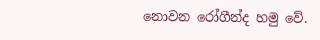නොවන රෝගීන්ද හමු වේ.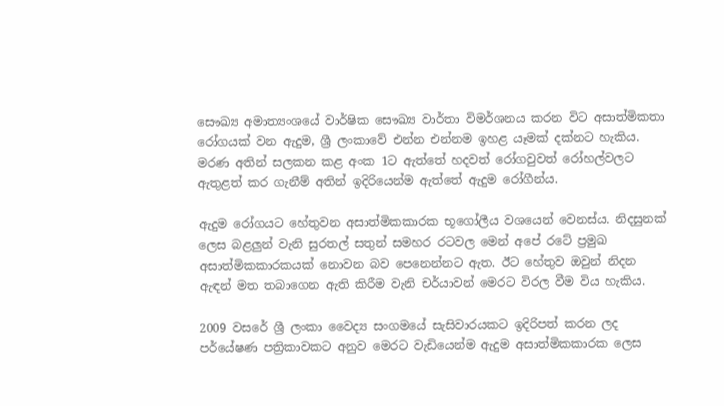සෞඛ්‍ය අමාත්‍යංශයේ වාර්ෂික සෞඛ්‍ය වාර්තා විමර්ශනය කරන විට අසාත්මිකතා රෝගයක්‌ වන ඇදුම, ශ්‍රී ලංකාවේ එන්න එන්නම ඉහළ යෑමක්‌ දක්‌නට හැකිය. මරණ අතින් සලකන කළ අංක 1ට ඇත්තේ හදවත් රෝගවුවත් රෝහල්වලට ඇතුළත් කර ගැනීම් අතින් ඉදිරියෙන්ම ඇත්තේ ඇදුම රෝගීන්ය.

ඇදුම රෝගයට හේතුවන අසාත්මිකකාරක භූගෝලීය වශයෙන් වෙනස්‌ය. නිදසුනක්‌ ලෙස බළලුන් වැනි සුරතල් සතුන් සමහර රටවල මෙන් අපේ රටේ ප්‍රමුඛ අසාත්මිකකාරකයක්‌ නොවන බව පෙනෙන්නට ඇත. ඊට හේතුව ඔවුන් නිදන ඇඳන් මත තබාගෙන ඇති කිරීම වැනි චර්යාවන් මෙරට විරල වීම විය හැකිය.

2009 වසරේ ශ්‍රී ලංකා වෛද්‍ය සංගමයේ සැසිවාරයකට ඉදිරිපත් කරන ලද පර්යේෂණ පත්‍රිකාවකට අනුව මෙරට වැඩියෙන්ම ඇදුම අසාත්මිකකාරක ලෙස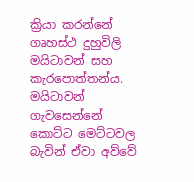ක්‍රියා කරන්නේ ගෘහස්‌ථ දුහුවිලි මයිටාවන් සහ කැරපොත්තන්ය. මයිටාවන් ගැවසෙන්නේ කොට්‌ට මෙට්‌ටවල බැවින් ඒවා අව්වේ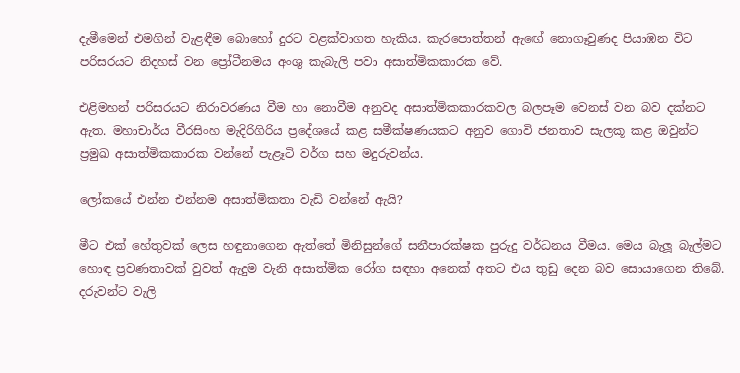දැමීමෙන් එමගින් වැළඳීම බොහෝ දුරට වළක්‌වාගත හැකිය. කැරපොත්තන් ඇඟේ නොගෑවුණද පියාඹන විට පරිසරයට නිදහස්‌ වන ප්‍රෝටීනමය අංශු කැබැලි පවා අසාත්මිකකාරක වේ.

එළිමහන් පරිසරයට නිරාවරණය වීම හා නොවීම අනුවද අසාත්මිකකාරකවල බලපෑම වෙනස්‌ වන බව දක්‌නට ඇත. මහාචාර්ය වීරසිංහ මැදිරිගිරිය ප්‍රදේශයේ කළ සමීක්‌ෂණයකට අනුව ගොවි ජනතාව සැලකූ කළ ඔවුන්ට ප්‍රමුඛ අසාත්මිකකාරක වන්නේ පැළෑටි වර්ග සහ මදුරුවන්ය.

ලෝකයේ එන්න එන්නම අසාත්මිකතා වැඩි වන්නේ ඇයි?

මීට එක්‌ හේතුවක්‌ ලෙස හඳුනාගෙන ඇත්තේ මිනිසුන්ගේ සනීපාරක්‌ෂක පුරුදු වර්ධනය වීමය. මෙය බැලූ බැල්මට හොඳ ප්‍රවණතාවක්‌ වුවත් ඇදුම වැනි අසාත්මික රෝග සඳහා අනෙක්‌ අතට එය තුඩු දෙන බව සොයාගෙන තිබේ. දරුවන්ට වැලි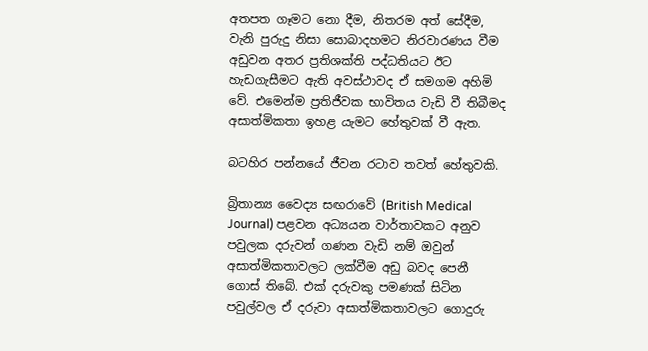අතපත ගෑමට නො දීම, නිතරම අත් සේදීම, වැනි පුරුදු නිසා සොබාදහමට නිරවාරණය වීම අඩුවන අතර ප්‍රතිශක්‌ති පද්ධතියට ඊට හැඩගැසීමට ඇති අවස්‌ථාවද ඒ සමගම අහිමි වේ. එමෙන්ම ප්‍රතිජීවක භාවිතය වැඩි වී තිබීමද අසාත්මිකතා ඉහළ යැමට හේතුවක්‌ වී ඇත.

බටහිර පන්නයේ ජීවන රටාව තවත් හේතුවකි.

බ්‍රිතාන්‍ය වෛද්‍ය සඟරාවේ (British Medical Journal) පළවන අධ්‍යයන වාර්තාවකට අනුව පවුලක දරුවන් ගණන වැඩි නම් ඔවුන් අසාත්මිකතාවලට ලක්‌වීම අඩු බවද පෙනී ගොස්‌ තිබේ. එක්‌ දරුවකු පමණක්‌ සිටින පවුල්වල ඒ දරුවා අසාත්මිකතාවලට ගොදුරු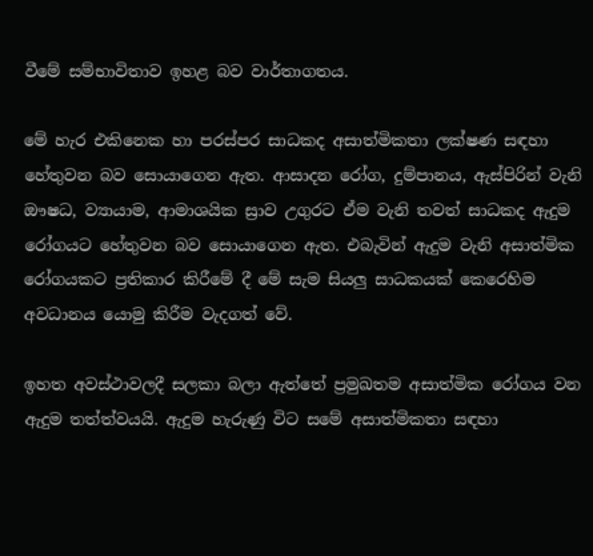වීමේ සම්භාවිතාව ඉහළ බව වාර්තාගතය.

මේ හැර එකිනෙක හා පරස්‌පර සාධකද අසාත්මිකතා ලක්‌ෂණ සඳහා හේතුවන බව සොයාගෙන ඇත. ආසාදන රෝග, දුම්පානය, ඇස්‌පිරින් වැනි ඖෂධ, ව්‍යායාම, ආමාශයික ස්‍රාව උගුරට ඒම වැනි තවත් සාධකද ඇදුම රෝගයට හේතුවන බව සොයාගෙන ඇත. එබැවින් ඇදුම වැනි අසාත්මික රෝගයකට ප්‍රතිකාර කිරීමේ දී මේ සැම සියලු සාධකයක්‌ කෙරෙහිම අවධානය යොමු කිරීම වැදගත් වේ.

ඉහත අවස්‌ථාවලදී සලකා බලා ඇත්තේ ප්‍රමුඛතම අසාත්මික රෝගය වන ඇදුම තත්ත්වයයි. ඇදුම හැරුණු විට සමේ අසාත්මිකතා සඳහා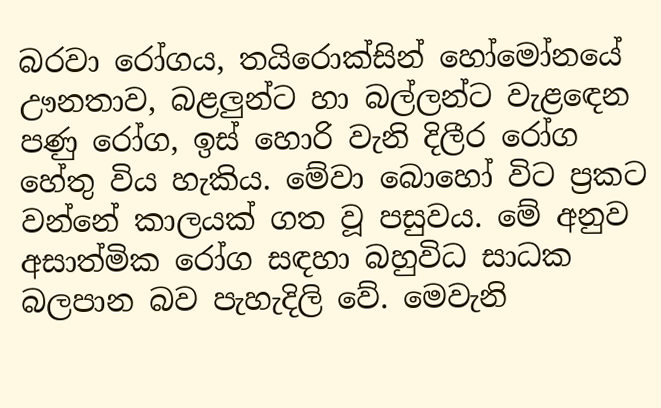බරවා රෝගය, තයිරොක්‌සින් හෝමෝනයේ ඌනතාව, බළලුන්ට හා බල්ලන්ට වැළඳෙන පණු රෝග, ඉස්‌ හොරි වැනි දිලීර රෝග හේතු විය හැකිය. මේවා බොහෝ විට ප්‍රකට වන්නේ කාලයක්‌ ගත වූ පසුවය. මේ අනුව අසාත්මික රෝග සඳහා බහුවිධ සාධක බලපාන බව පැහැදිලි වේ. මෙවැනි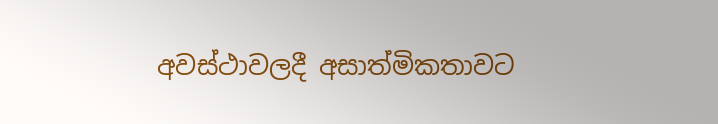අවස්‌ථාවලදී අසාත්මිකතාවට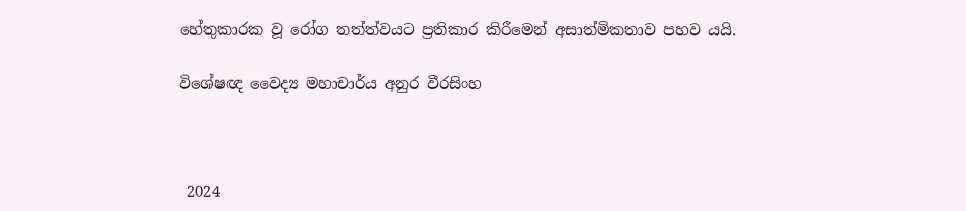හේතුකාරක වූ රෝග තත්ත්වයට ප්‍රතිකාර කිරීමෙන් අසාත්මිකතාව පහව යයි.

විශේෂඥ වෛද්‍ය මහාචාර්ය අනුර වීරසිංහ



 2024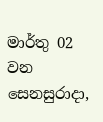මාර්තු 02 වන සෙනසුරාදා,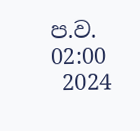ප.ව. 02:00
 2024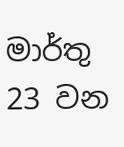මාර්තු 23 වන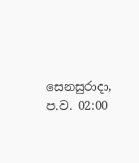සෙනසුරාදා, ප.ව. 02:00